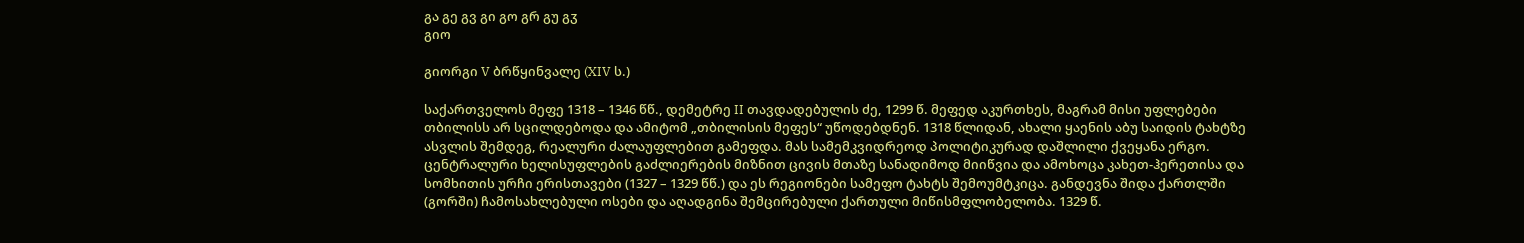გა გე გვ გი გო გრ გუ გჳ
გიო

გიორგი V ბრწყინვალე (XIV ს.)

საქართველოს მეფე 1318 – 1346 წწ., დემეტრე II თავდადებულის ძე, 1299 წ. მეფედ აკურთხეს, მაგრამ მისი უფლებები თბილისს არ სცილდებოდა და ამიტომ „თბილისის მეფეს“ უწოდებდნენ. 1318 წლიდან, ახალი ყაენის აბუ საიდის ტახტზე ასვლის შემდეგ, რეალური ძალაუფლებით გამეფდა. მას სამემკვიდრეოდ პოლიტიკურად დაშლილი ქვეყანა ერგო. ცენტრალური ხელისუფლების გაძლიერების მიზნით ცივის მთაზე სანადიმოდ მიიწვია და ამოხოცა კახეთ-ჰერეთისა და სომხითის ურჩი ერისთავები (1327 – 1329 წწ.) და ეს რეგიონები სამეფო ტახტს შემოუმტკიცა. განდევნა შიდა ქართლში (გორში) ჩამოსახლებული ოსები და აღადგინა შემცირებული ქართული მიწისმფლობელობა. 1329 წ.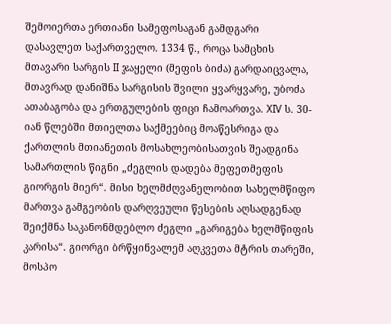შემოიერთა ერთიანი სამეფოსაგან გამდგარი დასავლეთ საქართველო. 1334 წ., როცა სამცხის მთავარი სარგის II ჯაყელი (მეფის ბიძა) გარდაიცვალა, მთავრად დანიშნა სარგისის შვილი ყვარყვარე, უბოძა ათაბაგობა და ერთგულების ფიცი ჩამოართვა. XIV ს. 30-იან წლებში მთიელთა საქმეებიც მოაწესრიგა და ქართლის მთიანეთის მოსახლეობისათვის შეადგინა სამართლის წიგნი „ძეგლის დადება მეფეთმეფის გიორგის მიერ“. მისი ხელმძღვანელობით სახელმწიფო მართვა გამგეობის დარღვეული წესების აღსადგენად შეიქმნა საკანონმდებლო ძეგლი „გარიგება ხელმწიფის კარისა“. გიორგი ბრწყინვალემ აღკვეთა მტრის თარეში, მოსპო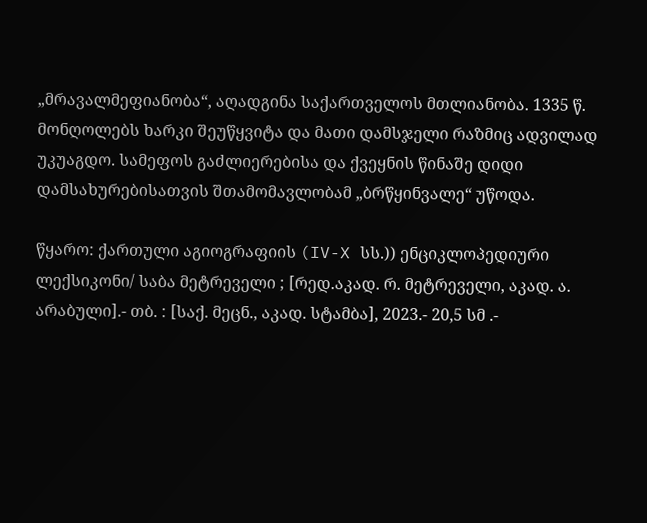„მრავალმეფიანობა“, აღადგინა საქართველოს მთლიანობა. 1335 წ. მონღოლებს ხარკი შეუწყვიტა და მათი დამსჯელი რაზმიც ადვილად უკუაგდო. სამეფოს გაძლიერებისა და ქვეყნის წინაშე დიდი დამსახურებისათვის შთამომავლობამ „ბრწყინვალე“ უწოდა.

წყარო: ქართული აგიოგრაფიის (IV-X სს.)) ენციკლოპედიური ლექსიკონი/ საბა მეტრეველი ; [რედ.აკად. რ. მეტრეველი, აკად. ა. არაბული].- თბ. : [საქ. მეცნ., აკად. სტამბა], 2023.- 20,5 სმ .-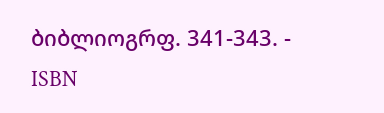ბიბლიოგრფ. 341-343. - ISBN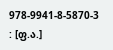978-9941-8-5870-3 : [ფ.ა.]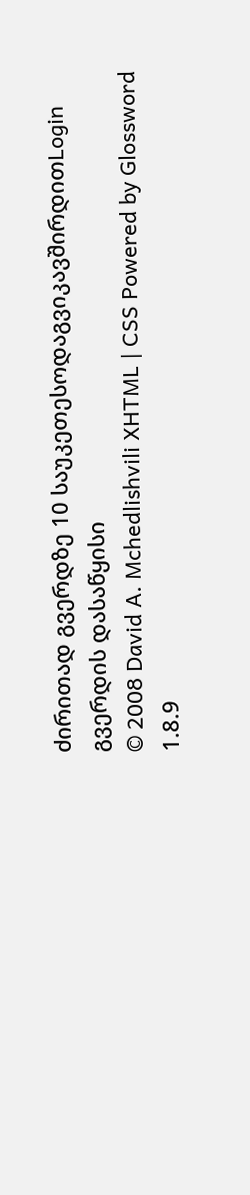ძირითად გვერდზე 10 საუკეთესოდაგვიკავშირდითLogin გვერდის დასაწყისი
© 2008 David A. Mchedlishvili XHTML | CSS Powered by Glossword 1.8.9